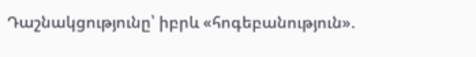Դաշնակցությունը՝ իբրև «հոգեբանություն».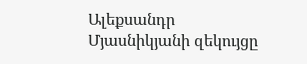Ալեքսանդր Մյասնիկյանի զեկույցը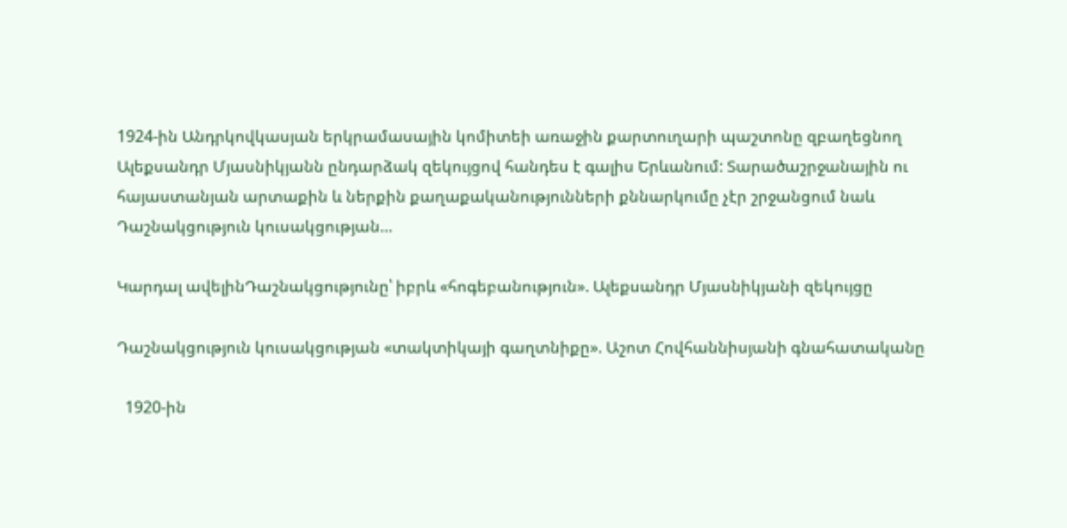1924-ին Անդրկովկասյան երկրամասային կոմիտեի առաջին քարտուղարի պաշտոնը զբաղեցնող Ալեքսանդր Մյասնիկյանն ընդարձակ զեկույցով հանդես է գալիս Երևանում: Տարածաշրջանային ու հայաստանյան արտաքին և ներքին քաղաքականությունների քննարկումը չէր շրջանցում նաև Դաշնակցություն կուսակցության…

Կարդալ ավելինԴաշնակցությունը՝ իբրև «հոգեբանություն». Ալեքսանդր Մյասնիկյանի զեկույցը

Դաշնակցություն կուսակցության «տակտիկայի գաղտնիքը». Աշոտ Հովհաննիսյանի գնահատականը

  1920-ին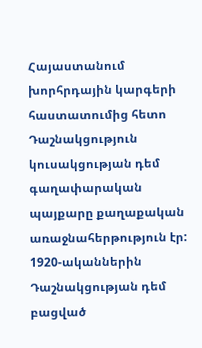Հայաստանում խորհրդային կարգերի հաստատումից հետո Դաշնակցություն կուսակցության դեմ գաղափարական պայքարը քաղաքական առաջնահերթություն էր: 1920-ականներին Դաշնակցության դեմ բացված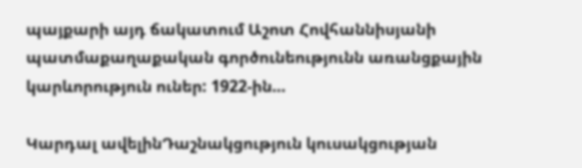պայքարի այդ ճակատում Աշոտ Հովհաննիսյանի պատմաքաղաքական գործունեությունն առանցքային կարևորություն ուներ: 1922-ին…

Կարդալ ավելինԴաշնակցություն կուսակցության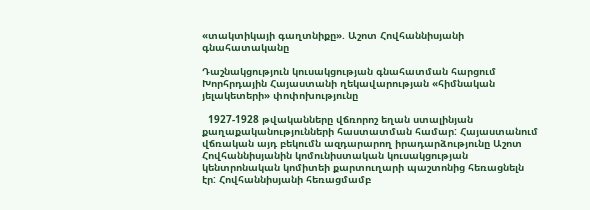«տակտիկայի գաղտնիքը». Աշոտ Հովհաննիսյանի գնահատականը

Դաշնակցություն կուսակցության գնահատման հարցում Խորհրդային Հայաստանի ղեկավարության «հիմնական յելակետերի» փոփոխությունը

  1927-1928 թվականները վճռորոշ եղան ստալինյան քաղաքականությունների հաստատման համար: Հայաստանում վճռական այդ բեկումն ազդարարող իրադարձությունը Աշոտ Հովհաննիսյանին կոմունիստական կուսակցության կենտրոնական կոմիտեի քարտուղարի պաշտոնից հեռացնելն էր: Հովհաննիսյանի հեռացմամբ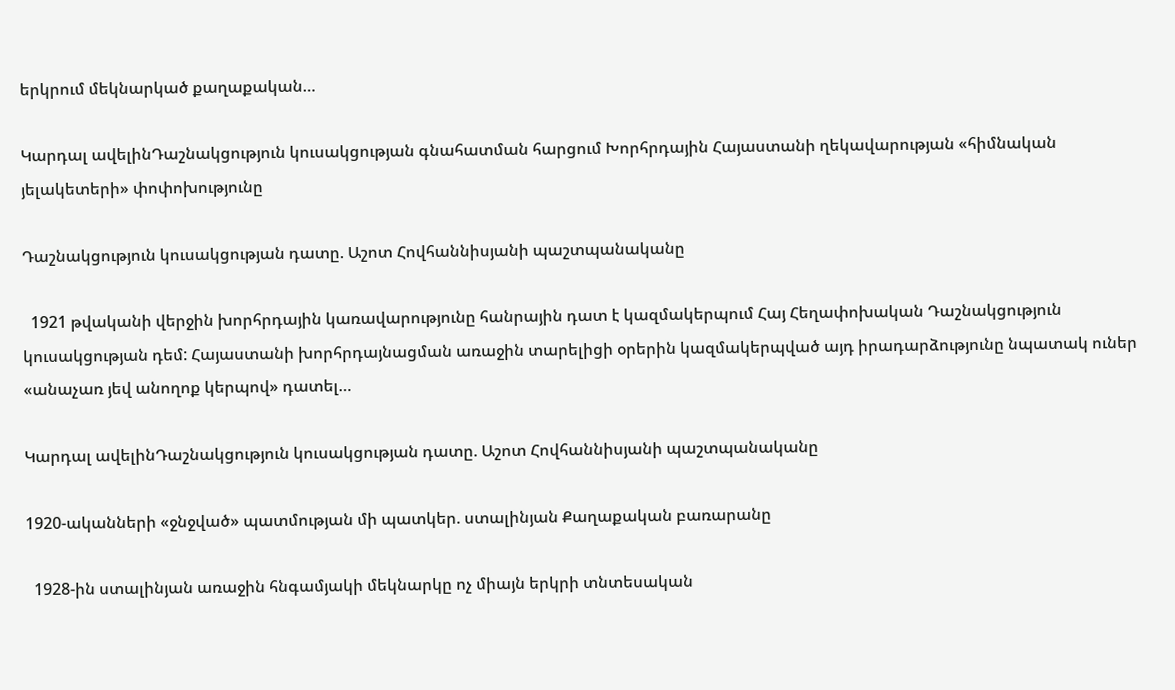երկրում մեկնարկած քաղաքական…

Կարդալ ավելինԴաշնակցություն կուսակցության գնահատման հարցում Խորհրդային Հայաստանի ղեկավարության «հիմնական յելակետերի» փոփոխությունը

Դաշնակցություն կուսակցության դատը. Աշոտ Հովհաննիսյանի պաշտպանականը

  1921 թվականի վերջին խորհրդային կառավարությունը հանրային դատ է կազմակերպում Հայ Հեղափոխական Դաշնակցություն կուսակցության դեմ: Հայաստանի խորհրդայնացման առաջին տարելիցի օրերին կազմակերպված այդ իրադարձությունը նպատակ ուներ «անաչառ յեվ անողոք կերպով» դատել…

Կարդալ ավելինԴաշնակցություն կուսակցության դատը. Աշոտ Հովհաննիսյանի պաշտպանականը

1920-ականների «ջնջված» պատմության մի պատկեր. ստալինյան Քաղաքական բառարանը

  1928-ին ստալինյան առաջին հնգամյակի մեկնարկը ոչ միայն երկրի տնտեսական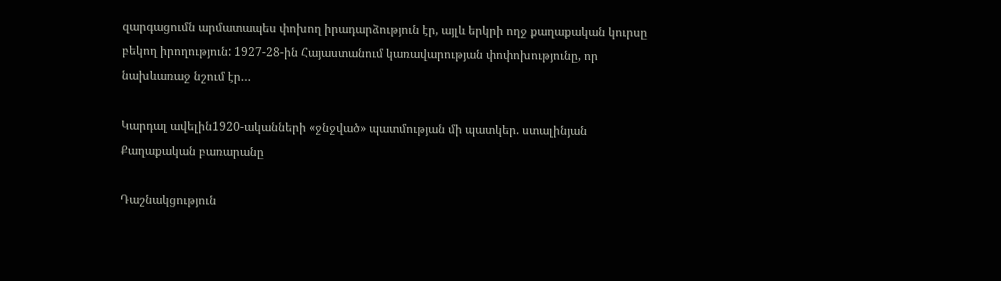զարգացումն արմատապես փոխող իրադարձություն էր, այլև երկրի ողջ քաղաքական կուրսը բեկող իրողություն: 1927-28-ին Հայաստանում կառավարության փոփոխությունը, որ նախևառաջ նշում էր…

Կարդալ ավելին1920-ականների «ջնջված» պատմության մի պատկեր. ստալինյան Քաղաքական բառարանը

Դաշնակցություն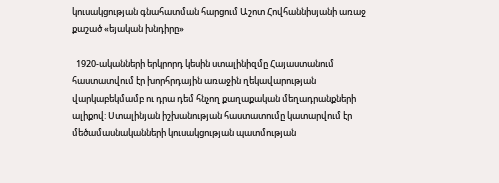կուսակցության գնահատման հարցում Աշոտ Հովհաննիսյանի առաջ քաշած «եյական խնդիրը»

  1920-ականների երկրորդ կեսին ստալինիզմը Հայաստանում հաստատվում էր խորհրդային առաջին ղեկավարության վարկաբեկմամբ ու դրա դեմ հնչող քաղաքական մեղադրանքների ալիքով: Ստալինյան իշխանության հաստատումը կատարվում էր մեծամասնականների կուսակցության պատմության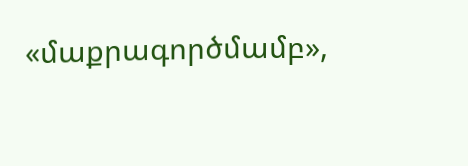«մաքրագործմամբ»,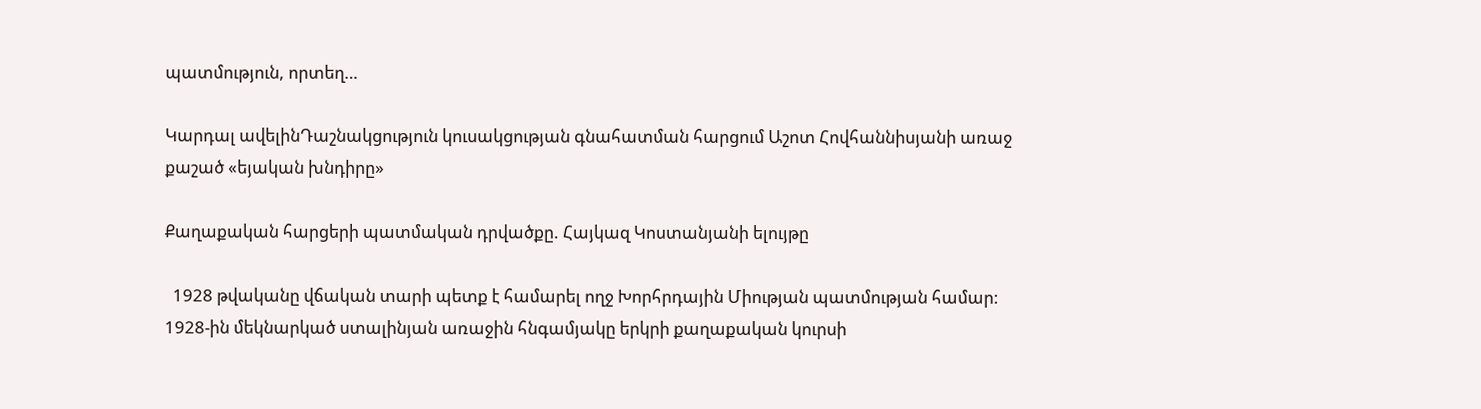պատմություն, որտեղ…

Կարդալ ավելինԴաշնակցություն կուսակցության գնահատման հարցում Աշոտ Հովհաննիսյանի առաջ քաշած «եյական խնդիրը»

Քաղաքական հարցերի պատմական դրվածքը. Հայկազ Կոստանյանի ելույթը

  1928 թվականը վճական տարի պետք է համարել ողջ Խորհրդային Միության պատմության համար: 1928-ին մեկնարկած ստալինյան առաջին հնգամյակը երկրի քաղաքական կուրսի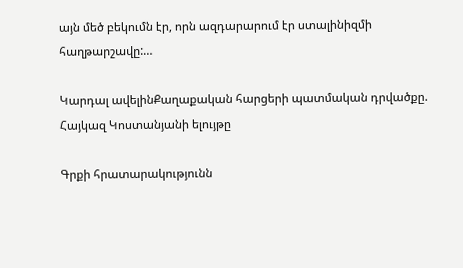այն մեծ բեկումն էր, որն ազդարարում էր ստալինիզմի հաղթարշավը:…

Կարդալ ավելինՔաղաքական հարցերի պատմական դրվածքը. Հայկազ Կոստանյանի ելույթը

Գրքի հրատարակությունն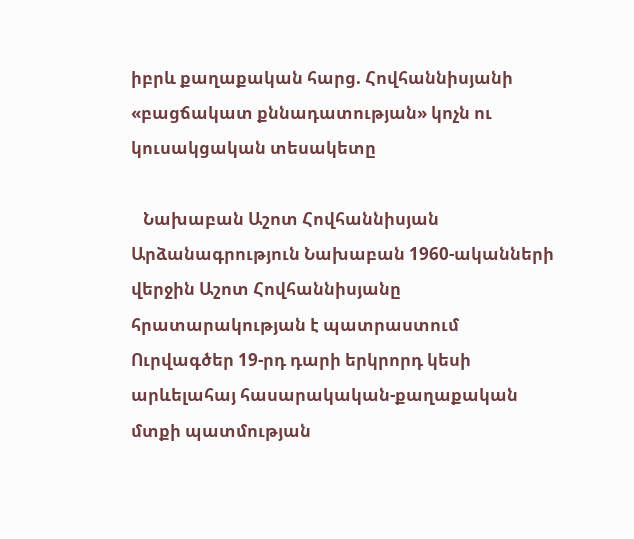իբրև քաղաքական հարց. Հովհաննիսյանի «բացճակատ քննադատության» կոչն ու կուսակցական տեսակետը

   Նախաբան Աշոտ Հովհաննիսյան Արձանագրություն Նախաբան 1960-ականների վերջին Աշոտ Հովհաննիսյանը հրատարակության է պատրաստում Ուրվագծեր 19-րդ դարի երկրորդ կեսի արևելահայ հասարակական-քաղաքական մտքի պատմության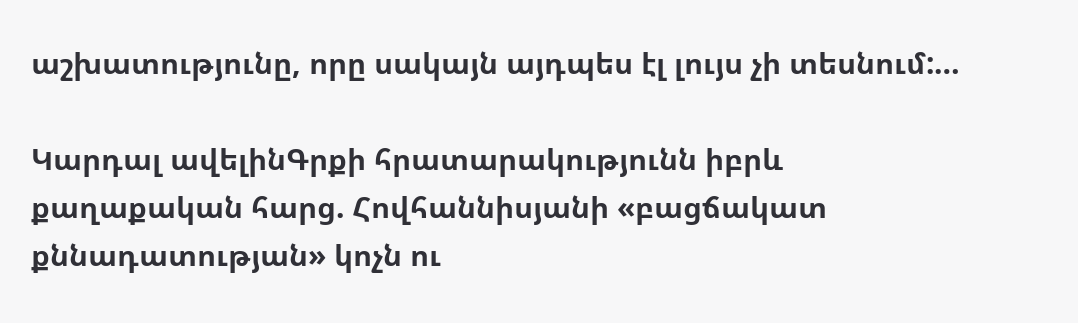աշխատությունը, որը սակայն այդպես էլ լույս չի տեսնում:…

Կարդալ ավելինԳրքի հրատարակությունն իբրև քաղաքական հարց. Հովհաննիսյանի «բացճակատ քննադատության» կոչն ու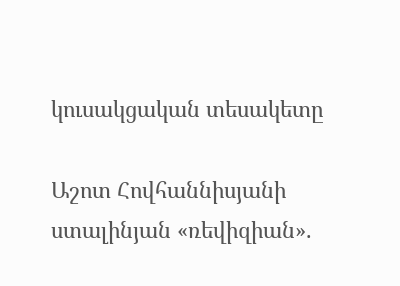կուսակցական տեսակետը

Աշոտ Հովհաննիսյանի ստալինյան «ռեվիզիան».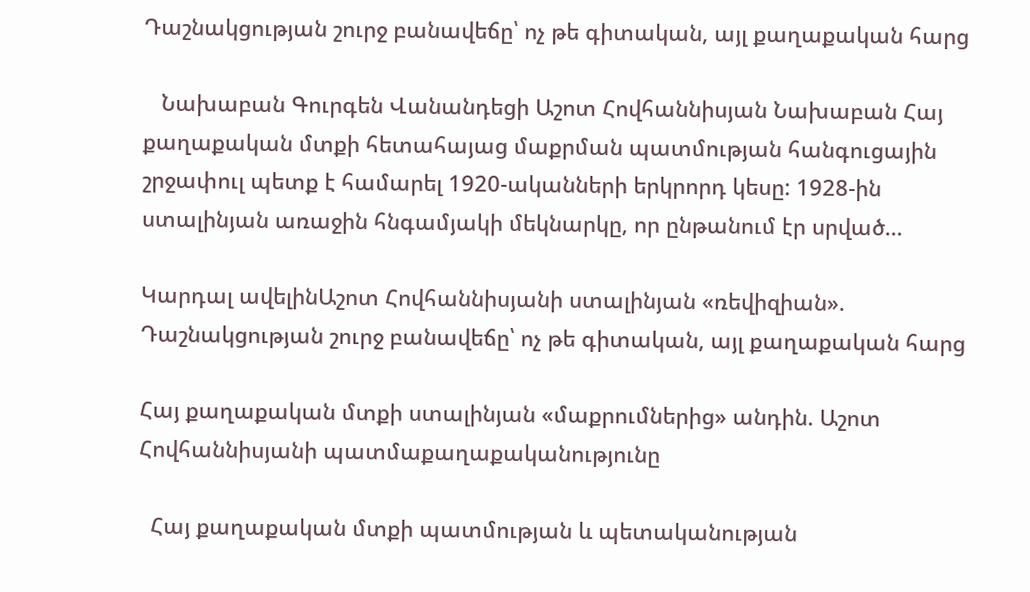Դաշնակցության շուրջ բանավեճը՝ ոչ թե գիտական, այլ քաղաքական հարց

   Նախաբան Գուրգեն Վանանդեցի Աշոտ Հովհաննիսյան Նախաբան Հայ քաղաքական մտքի հետահայաց մաքրման պատմության հանգուցային շրջափուլ պետք է համարել 1920-ականների երկրորդ կեսը: 1928-ին ստալինյան առաջին հնգամյակի մեկնարկը, որ ընթանում էր սրված…

Կարդալ ավելինԱշոտ Հովհաննիսյանի ստալինյան «ռեվիզիան». Դաշնակցության շուրջ բանավեճը՝ ոչ թե գիտական, այլ քաղաքական հարց

Հայ քաղաքական մտքի ստալինյան «մաքրումներից» անդին. Աշոտ Հովհաննիսյանի պատմաքաղաքականությունը

  Հայ քաղաքական մտքի պատմության և պետականության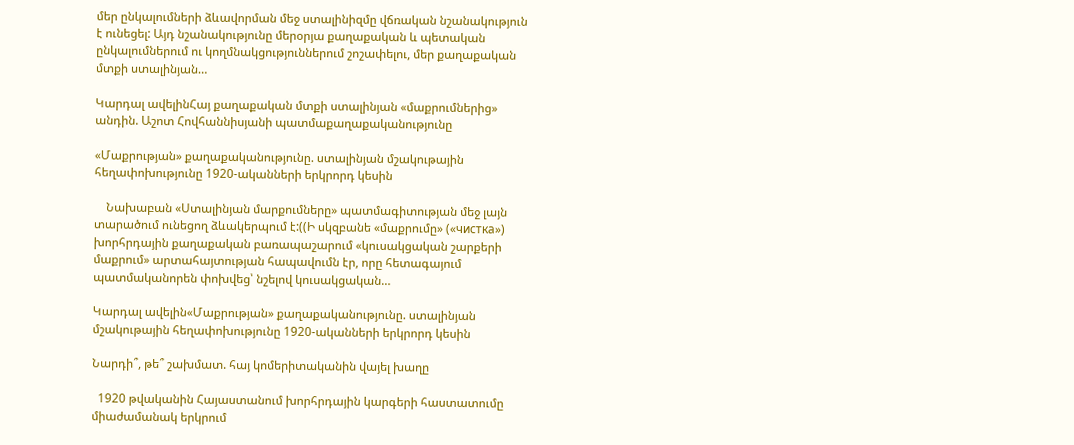մեր ընկալումների ձևավորման մեջ ստալինիզմը վճռական նշանակություն է ունեցել: Այդ նշանակությունը մերօրյա քաղաքական և պետական ընկալումներում ու կողմնակցություններում շոշափելու, մեր քաղաքական մտքի ստալինյան…

Կարդալ ավելինՀայ քաղաքական մտքի ստալինյան «մաքրումներից» անդին. Աշոտ Հովհաննիսյանի պատմաքաղաքականությունը

«Մաքրության» քաղաքականությունը. ստալինյան մշակութային հեղափոխությունը 1920-ականների երկրորդ կեսին

    Նախաբան «Ստալինյան մարքումները» պատմագիտության մեջ լայն տարածում ունեցող ձևակերպում է:((Ի սկզբանե «մաքրումը» («чистка») խորհրդային քաղաքական բառապաշարում «կուսակցական շարքերի մաքրում» արտահայտության հապավումն էր, որը հետագայում պատմականորեն փոխվեց՝ նշելով կուսակցական…

Կարդալ ավելին«Մաքրության» քաղաքականությունը. ստալինյան մշակութային հեղափոխությունը 1920-ականների երկրորդ կեսին

Նարդի՞, թե՞ շախմատ. հայ կոմերիտականին վայել խաղը

  1920 թվականին Հայաստանում խորհրդային կարգերի հաստատումը միաժամանակ երկրում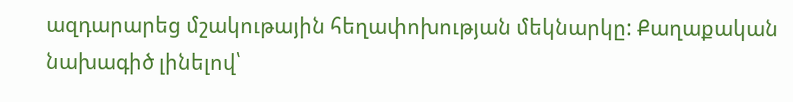ազդարարեց մշակութային հեղափոխության մեկնարկը: Քաղաքական նախագիծ լինելով՝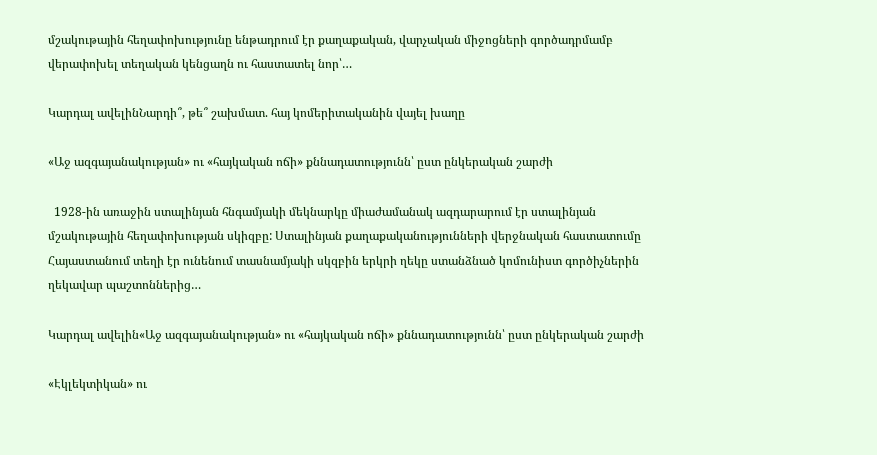մշակութային հեղափոխությունը ենթադրում էր քաղաքական, վարչական միջոցների գործադրմամբ վերափոխել տեղական կենցաղն ու հաստատել նոր՝…

Կարդալ ավելինՆարդի՞, թե՞ շախմատ. հայ կոմերիտականին վայել խաղը

«Աջ ազգայանակության» ու «հայկական ոճի» քննադատությունն՝ ըստ ընկերական շարժի

  1928-ին առաջին ստալինյան հնգամյակի մեկնարկը միաժամանակ ազդարարում էր ստալինյան մշակութային հեղափոխության սկիզբը: Ստալինյան քաղաքականությունների վերջնական հաստատումը Հայաստանում տեղի էր ունենում տասնամյակի սկզբին երկրի ղեկը ստանձնած կոմունիստ գործիչներին ղեկավար պաշտոններից…

Կարդալ ավելին«Աջ ազգայանակության» ու «հայկական ոճի» քննադատությունն՝ ըստ ընկերական շարժի

«Էկլեկտիկան» ու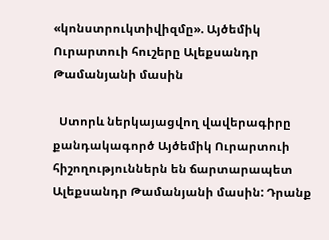«կոնստրուկտիվիզմը». Այծեմիկ Ուրարտուի հուշերը Ալեքսանդր Թամանյանի մասին

  Ստորև ներկայացվող վավերագիրը քանդակագործ Այծեմիկ Ուրարտուի հիշողություններն են ճարտարապետ Ալեքսանդր Թամանյանի մասին: Դրանք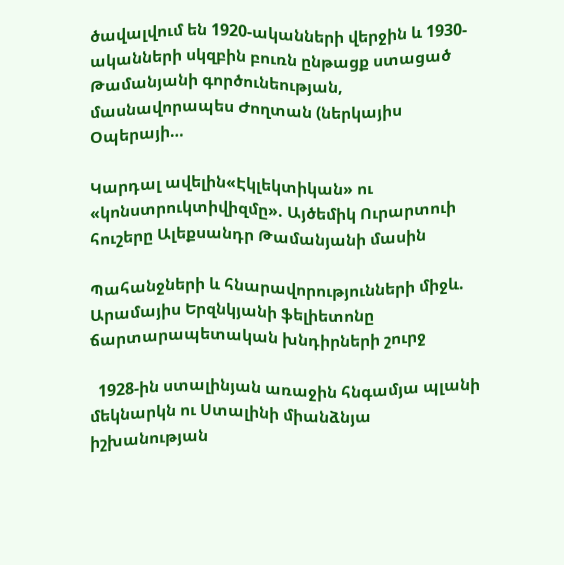ծավալվում են 1920-ականների վերջին և 1930-ականների սկզբին բուռն ընթացք ստացած Թամանյանի գործունեության, մասնավորապես Ժողտան (ներկայիս Օպերայի…

Կարդալ ավելին«Էկլեկտիկան» ու «կոնստրուկտիվիզմը». Այծեմիկ Ուրարտուի հուշերը Ալեքսանդր Թամանյանի մասին

Պահանջների և հնարավորությունների միջև. Արամայիս Երզնկյանի ֆելիետոնը ճարտարապետական խնդիրների շուրջ

  1928-ին ստալինյան առաջին հնգամյա պլանի մեկնարկն ու Ստալինի միանձնյա իշխանության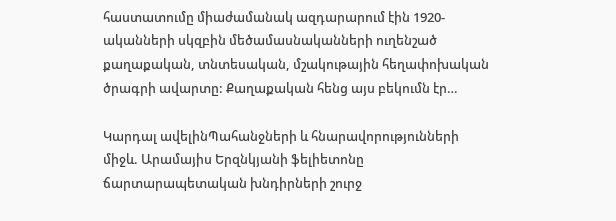հաստատումը միաժամանակ ազդարարում էին 1920-ականների սկզբին մեծամասնականների ուղենշած քաղաքական, տնտեսական, մշակութային հեղափոխական ծրագրի ավարտը: Քաղաքական հենց այս բեկումն էր…

Կարդալ ավելինՊահանջների և հնարավորությունների միջև. Արամայիս Երզնկյանի ֆելիետոնը ճարտարապետական խնդիրների շուրջ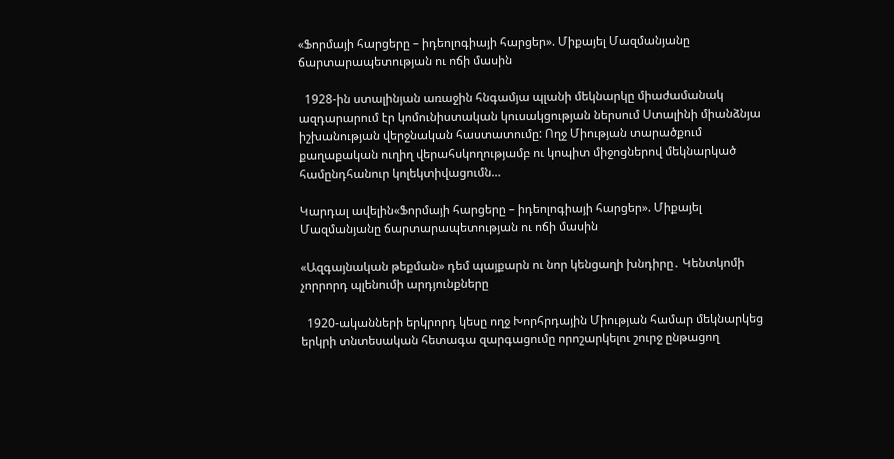«Ֆորմայի հարցերը – իդեոլոգիայի հարցեր». Միքայել Մազմանյանը ճարտարապետության ու ոճի մասին

  1928-ին ստալինյան առաջին հնգամյա պլանի մեկնարկը միաժամանակ ազդարարում էր կոմունիստական կուսակցության ներսում Ստալինի միանձնյա իշխանության վերջնական հաստատումը: Ողջ Միության տարածքում քաղաքական ուղիղ վերահսկողությամբ ու կոպիտ միջոցներով մեկնարկած համընդհանուր կոլեկտիվացումն…

Կարդալ ավելին«Ֆորմայի հարցերը – իդեոլոգիայի հարցեր». Միքայել Մազմանյանը ճարտարապետության ու ոճի մասին

«Ազգայնական թեքման» դեմ պայքարն ու նոր կենցաղի խնդիրը․ Կենտկոմի չորրորդ պլենումի արդյունքները

  1920-ականների երկրորդ կեսը ողջ Խորհրդային Միության համար մեկնարկեց երկրի տնտեսական հետագա զարգացումը որոշարկելու շուրջ ընթացող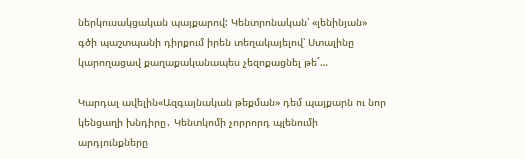ներկուսակցական պայքարով: Կենտրոնական՝ «լենինյան» գծի պաշտպանի դիրքում իրեն տեղակայելով՝ Ստալինը կարողացավ քաղաքականապես չեզոքացնել թե´…

Կարդալ ավելին«Ազգայնական թեքման» դեմ պայքարն ու նոր կենցաղի խնդիրը․ Կենտկոմի չորրորդ պլենումի արդյունքները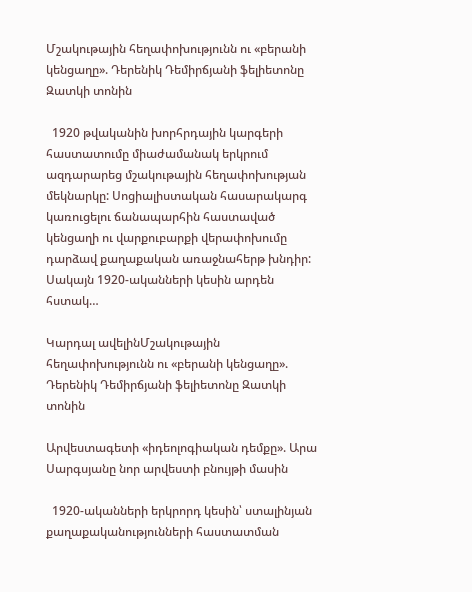Մշակութային հեղափոխությունն ու «բերանի կենցաղը». Դերենիկ Դեմիրճյանի ֆելիետոնը Զատկի տոնին

  1920 թվականին խորհրդային կարգերի հաստատումը միաժամանակ երկրում ազդարարեց մշակութային հեղափոխության մեկնարկը: Սոցիալիստական հասարակարգ կառուցելու ճանապարհին հաստաված կենցաղի ու վարքուբարքի վերափոխումը դարձավ քաղաքական առաջնահերթ խնդիր: Սակայն 1920-ականների կեսին արդեն հստակ…

Կարդալ ավելինՄշակութային հեղափոխությունն ու «բերանի կենցաղը». Դերենիկ Դեմիրճյանի ֆելիետոնը Զատկի տոնին

Արվեստագետի «իդեոլոգիական դեմքը». Արա Սարգսյանը նոր արվեստի բնույթի մասին

  1920-ականների երկրորդ կեսին՝ ստալինյան քաղաքականությունների հաստատման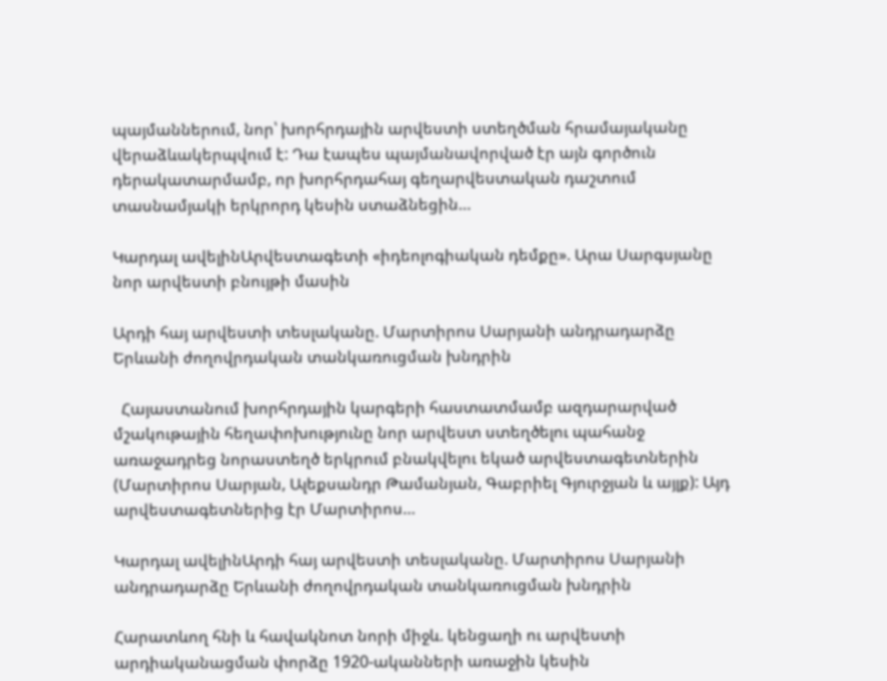պայմաններում, նոր՝ խորհրդային արվեստի ստեղծման հրամայականը վերաձևակերպվում է: Դա էապես պայմանավորված էր այն գործուն դերակատարմամբ, որ խորհրդահայ գեղարվեստական դաշտում տասնամյակի երկրորդ կեսին ստաձնեցին…

Կարդալ ավելինԱրվեստագետի «իդեոլոգիական դեմքը». Արա Սարգսյանը նոր արվեստի բնույթի մասին

Արդի հայ արվեստի տեսլականը. Մարտիրոս Սարյանի անդրադարձը Երևանի ժողովրդական տանկառուցման խնդրին

  Հայաստանում խորհրդային կարգերի հաստատմամբ ազդարարված մշակութային հեղափոխությունը նոր արվեստ ստեղծելու պահանջ առաջադրեց նորաստեղծ երկրում բնակվելու եկած արվեստագետներին (Մարտիրոս Սարյան, Ալեքսանդր Թամանյան, Գաբրիել Գյուրջյան և այլք): Այդ արվեստագետներից էր Մարտիրոս…

Կարդալ ավելինԱրդի հայ արվեստի տեսլականը. Մարտիրոս Սարյանի անդրադարձը Երևանի ժողովրդական տանկառուցման խնդրին

Հարատևող հնի և հավակնոտ նորի միջև. կենցաղի ու արվեստի արդիականացման փորձը 1920-ականների առաջին կեսին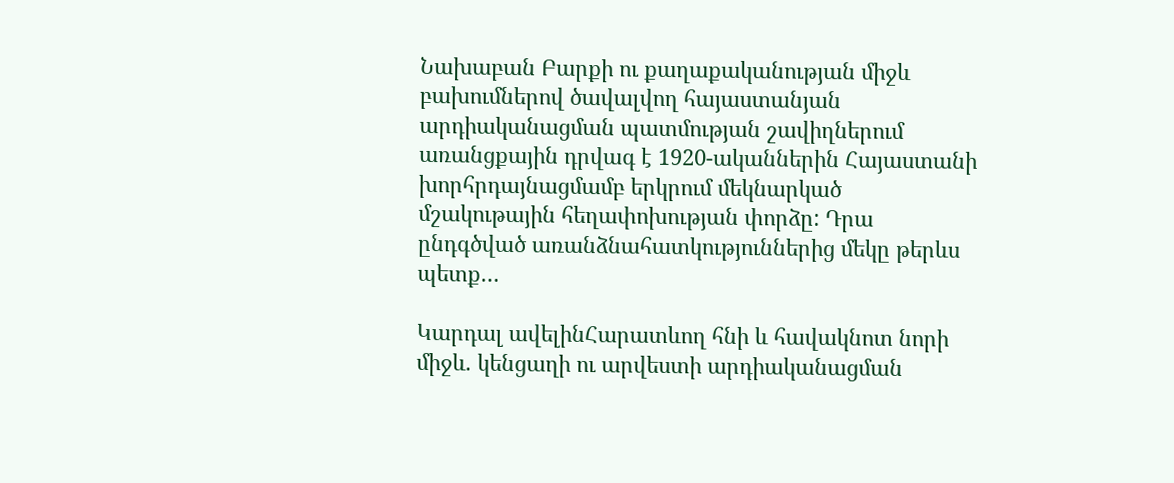Նախաբան Բարքի ու քաղաքականության միջև բախումներով ծավալվող հայաստանյան արդիականացման պատմության շավիղներում առանցքային դրվագ է 1920-ականներին Հայաստանի խորհրդայնացմամբ երկրում մեկնարկած մշակութային հեղափոխության փորձը: Դրա ընդգծված առանձնահատկություններից մեկը թերևս պետք…

Կարդալ ավելինՀարատևող հնի և հավակնոտ նորի միջև. կենցաղի ու արվեստի արդիականացման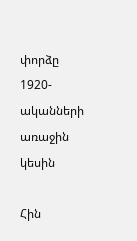փորձը 1920-ականների առաջին կեսին

Հին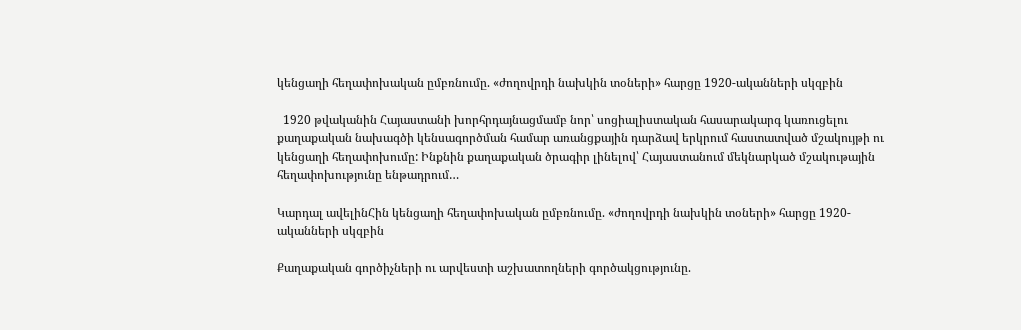կենցաղի հեղափոխական ըմբռնումը. «ժողովրդի նախկին տօների» հարցը 1920-ականների սկզբին

  1920 թվականին Հայաստանի խորհրդայնացմամբ նոր՝ սոցիալիստական հասարակարգ կառուցելու քաղաքական նախագծի կենսագործման համար առանցքային դարձավ երկրում հաստատված մշակույթի ու կենցաղի հեղափոխումը: Ինքնին քաղաքական ծրագիր լինելով՝ Հայաստանում մեկնարկած մշակութային հեղափոխությունը ենթադրում…

Կարդալ ավելինՀին կենցաղի հեղափոխական ըմբռնումը. «ժողովրդի նախկին տօների» հարցը 1920-ականների սկզբին

Քաղաքական գործիչների ու արվեստի աշխատողների գործակցությունը.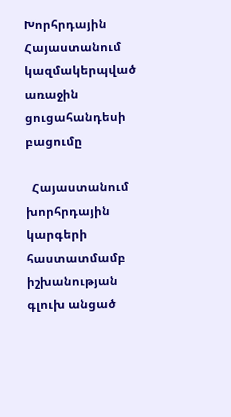Խորհրդային Հայաստանում կազմակերպված առաջին ցուցահանդեսի բացումը

  Հայաստանում խորհրդային կարգերի հաստատմամբ իշխանության գլուխ անցած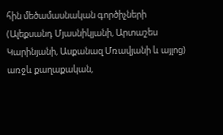հին մեծամասնական գործիչների (Ալեքսանդ Մյասնիկյանի, Արտաշես Կարինյանի, Ասքանազ Մռավյանի և այլոց) առջև քաղաքական,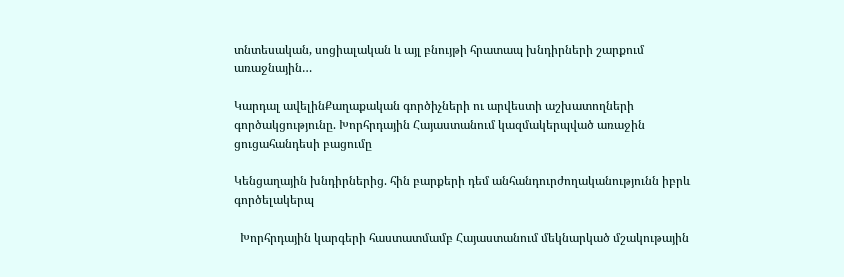տնտեսական, սոցիալական և այլ բնույթի հրատապ խնդիրների շարքում առաջնային…

Կարդալ ավելինՔաղաքական գործիչների ու արվեստի աշխատողների գործակցությունը. Խորհրդային Հայաստանում կազմակերպված առաջին ցուցահանդեսի բացումը

Կենցաղային խնդիրներից. հին բարքերի դեմ անհանդուրժողականությունն իբրև գործելակերպ

  Խորհրդային կարգերի հաստատմամբ Հայաստանում մեկնարկած մշակութային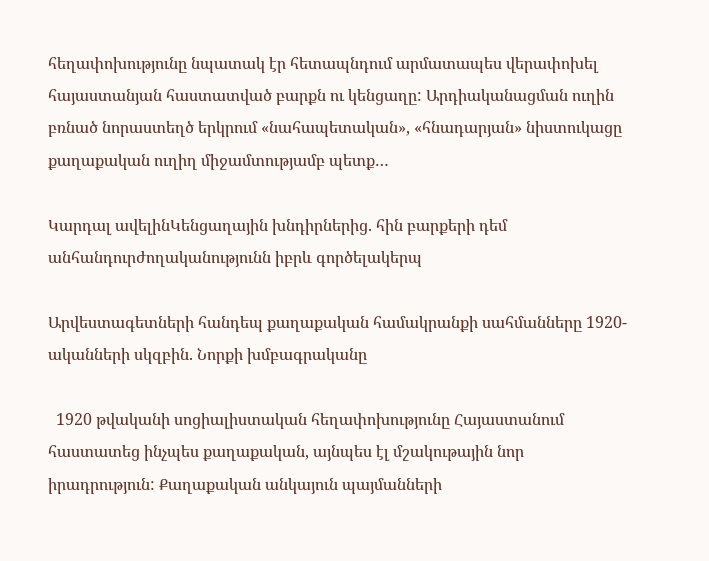հեղափոխությունը նպատակ էր հետապնդում արմատապես վերափոխել հայաստանյան հաստատված բարքն ու կենցաղը: Արդիականացման ուղին բռնած նորաստեղծ երկրում «նահապետական», «հնադարյան» նիստուկացը քաղաքական ուղիղ միջամտությամբ պետք…

Կարդալ ավելինԿենցաղային խնդիրներից. հին բարքերի դեմ անհանդուրժողականությունն իբրև գործելակերպ

Արվեստագետների հանդեպ քաղաքական համակրանքի սահմանները 1920-ականների սկզբին. Նորքի խմբագրականը

  1920 թվականի սոցիալիստական հեղափոխությունը Հայաստանում հաստատեց ինչպես քաղաքական, այնպես էլ մշակութային նոր իրադրություն: Քաղաքական անկայուն պայմանների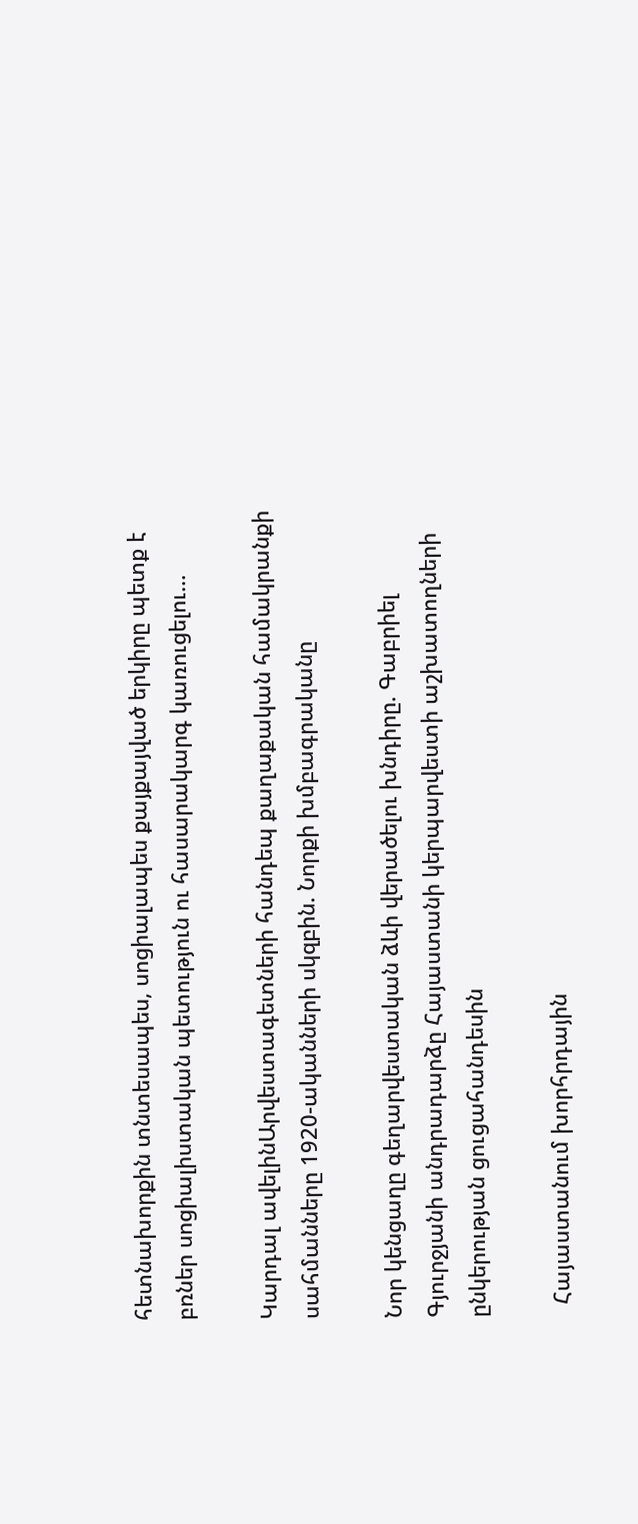հետնախորքին տնտեսապես, սոցիալապես քայքայված երկիրը պետք է բռներ սոցիալիստական պետություն ու հասարակարգ կառուցելու…

Կարդալ ավելինԱրվեստագետների հանդեպ քաղաքական համակրանքի սահմանները 1920-ականների սկզբին. Նորքի խմբագրականը

Նոր կենցաղը գեղարվեստական ձևի վերածելու խնդիրը. Գաբրիել Գյուրջյանի անդրադարձը Հայաստանի կերպարվեստի աշխատողների ընկերության ցուցահանդեսին

  Հայաստանում խորհրդային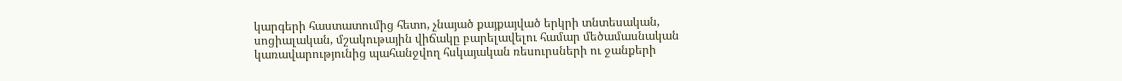կարգերի հաստատումից հետո, չնայած քայքայված երկրի տնտեսական, սոցիալական, մշակութային վիճակը բարելավելու համար մեծամասնական կառավարությունից պահանջվող հսկայական ռեսուրսների ու ջանքերի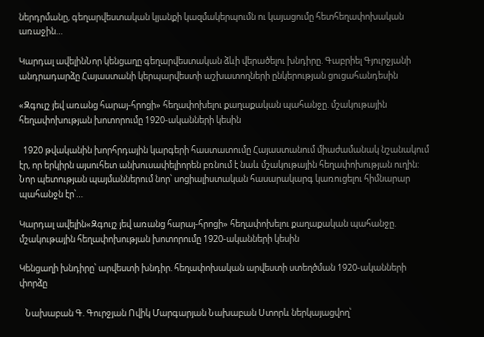ներդրմանը, գեղարվեստական կյանքի կազմակերպումն ու կայացումը հետհեղափոխական առաջին…

Կարդալ ավելինՆոր կենցաղը գեղարվեստական ձևի վերածելու խնդիրը. Գաբրիել Գյուրջյանի անդրադարձը Հայաստանի կերպարվեստի աշխատողների ընկերության ցուցահանդեսին

«Զգույշ յեվ առանց հարայ-հրոցի» հեղափոխելու քաղաքական պահանջը. մշակութային հեղափոխության խոտորումը 1920-ականների կեսին

  1920 թվականին խորհրդային կարգերի հաստատումը Հայաստանում միաժամանակ նշանակում էր, որ երկիրն այսուհետ անխուսափելիորեն բռնում է նաև մշակութային հեղափոխության ուղին: Նոր պետության պայմաններում նոր՝ սոցիալիստական հասարակարգ կառուցելու հիմնարար պահանջն էր՝…

Կարդալ ավելին«Զգույշ յեվ առանց հարայ-հրոցի» հեղափոխելու քաղաքական պահանջը. մշակութային հեղափոխության խոտորումը 1920-ականների կեսին

Կենցաղի խնդիրը՝ արվեստի խնդիր. հեղափոխական արվեստի ստեղծման 1920-ականների փորձը

   Նախաբան Գ. Գուրջյան Ովիկ Մարգարյան Նախաբան Ստորև ներկայացվող՝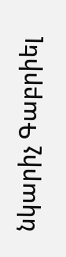նկարիչ Գաբրիել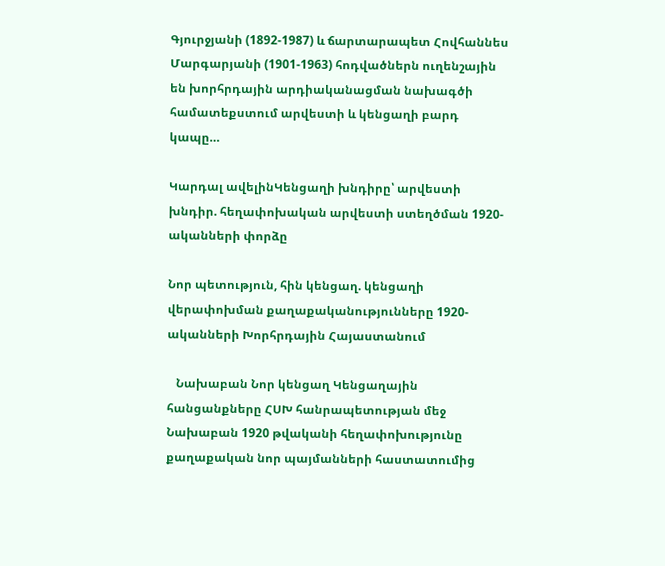Գյուրջյանի (1892-1987) և ճարտարապետ Հովհաննես Մարգարյանի (1901-1963) հոդվածներն ուղենշային են խորհրդային արդիականացման նախագծի համատեքստում արվեստի և կենցաղի բարդ կապը…

Կարդալ ավելինԿենցաղի խնդիրը՝ արվեստի խնդիր. հեղափոխական արվեստի ստեղծման 1920-ականների փորձը

Նոր պետություն, հին կենցաղ. կենցաղի վերափոխման քաղաքականությունները 1920-ականների Խորհրդային Հայաստանում

   Նախաբան Նոր կենցաղ Կենցաղային հանցանքները ՀՍԽ հանրապետության մեջ Նախաբան 1920 թվականի հեղափոխությունը քաղաքական նոր պայմանների հաստատումից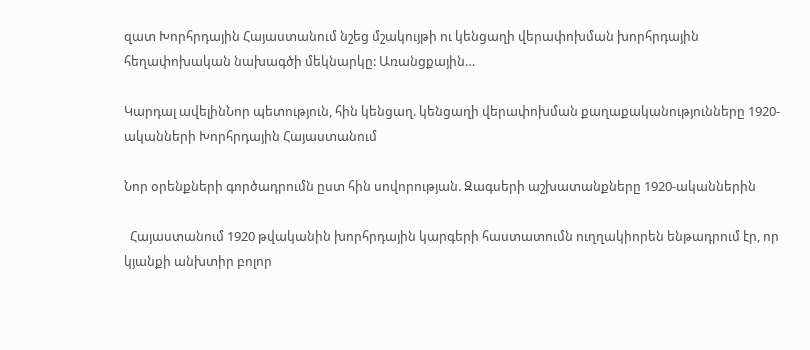զատ Խորհրդային Հայաստանում նշեց մշակույթի ու կենցաղի վերափոխման խորհրդային հեղափոխական նախագծի մեկնարկը: Առանցքային…

Կարդալ ավելինՆոր պետություն, հին կենցաղ. կենցաղի վերափոխման քաղաքականությունները 1920-ականների Խորհրդային Հայաստանում

Նոր օրենքների գործադրումն ըստ հին սովորության. Զագսերի աշխատանքները 1920-ականներին

  Հայաստանում 1920 թվականին խորհրդային կարգերի հաստատումն ուղղակիորեն ենթադրում էր, որ կյանքի անխտիր բոլոր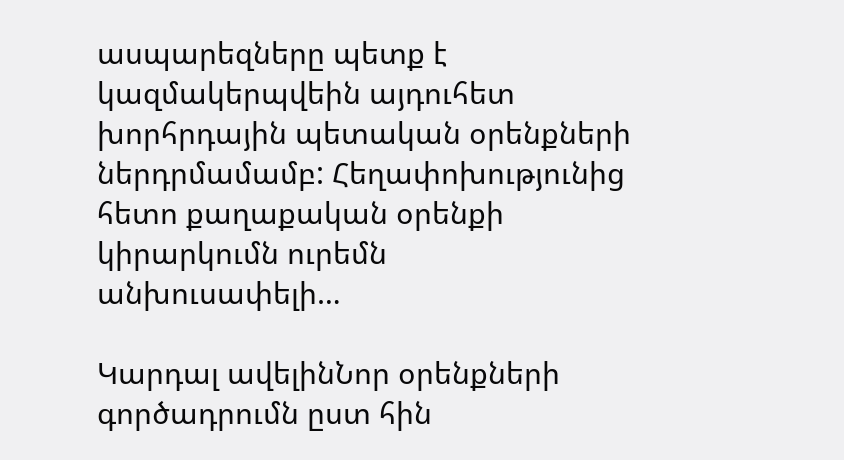ասպարեզները պետք է կազմակերպվեին այդուհետ խորհրդային պետական օրենքների ներդրմամամբ: Հեղափոխությունից հետո քաղաքական օրենքի կիրարկումն ուրեմն անխուսափելի…

Կարդալ ավելինՆոր օրենքների գործադրումն ըստ հին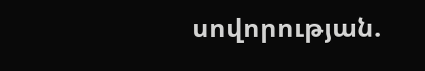սովորության.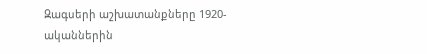Զագսերի աշխատանքները 1920-ականներին